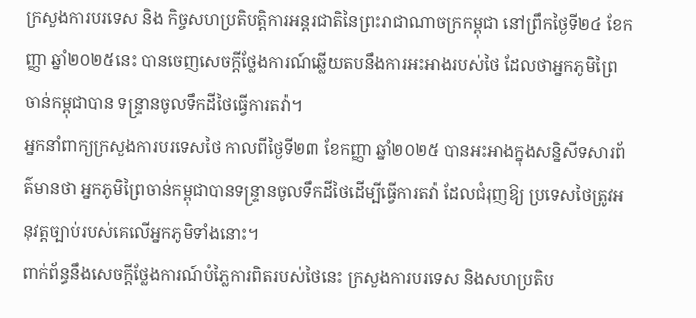ក្រសួងការបរទេស និង កិច្ចសហប្រតិបត្តិការអន្តរជាតិនៃព្រះរាជាណាចក្រកម្ពុជា នៅព្រឹកថ្ងៃទី២៤ ខែកញ្ញា ឆ្នាំ២០២៥នេះ បានចេញសេចក្តីថ្លែងការណ៍ឆ្លើយតបនឹងការអះអាងរបស់ថៃ ដែលថាអ្នកភូមិព្រៃចាន់កម្ពុជាបាន ទន្ទ្រានចូលទឹកដីថៃធ្វើការតវ៉ា។
អ្នកនាំពាក្យក្រសួងការបរទេសថៃ កាលពីថ្ងៃទី២៣ ខែកញ្ញា ឆ្នាំ២០២៥ បានអះអាងក្នុងសន្និសីទសារព័ត៌មានថា អ្នកភូមិព្រៃចាន់កម្ពុជាបានទន្ទ្រានចូលទឹកដីថៃដើម្បីធ្វើការតវ៉ា ដែលជំរុញឱ្យ ប្រទេសថៃត្រូវអនុវត្តច្បាប់របស់គេលើអ្នកភូមិទាំងនោះ។
ពាក់ព័ន្ធនឹងសេចក្តីថ្លែងការណ៍បំភ្លៃការពិតរបស់ថៃនេះ ក្រសួងការបរទេស និងសហប្រតិប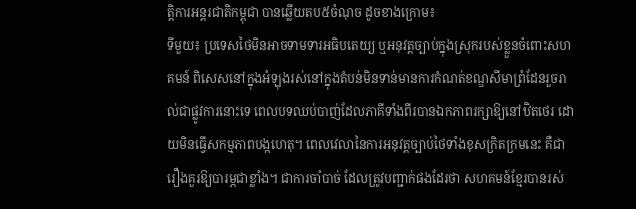ត្តិការអន្តរជាតិកម្ពុជា បានឆ្លើយតប៥ចំណុច ដូចខាងក្រោម៖
ទីមួយ៖ ប្រទេសថៃមិនអាចទាមទារអធិបតេយ្យ ឬអនុវត្តច្បាប់ក្នុងស្រុករបស់ខ្លួនចំពោះសហគមន៍ ពិសេសនៅក្នុងអំឡុងរស់នៅក្នុងតំបន់មិនទាន់មានការកំណត់ខណ្ឌសីមាព្រំដែនរួចរាល់ជាផ្លូវការនោះទេ ពេលបទឈប់បាញ់ដែលភាគីទាំងពីរបានឯកភាពរក្សាឱ្យនៅឋិតថេរ ដោយមិនធ្វើសកម្មភាពបង្កហេតុ។ ពេលវេលានៃការអនុវត្តច្បាប់ថៃទាំងខុសក្រិតក្រមនេះ គឺជារឿងគួរឱ្យបារម្ភជាខ្លាំង។ ជាការចាំបាច់ ដែលត្រូវបញ្ជាក់ផងដែរថា សហគមន៍ខ្មែរបានរស់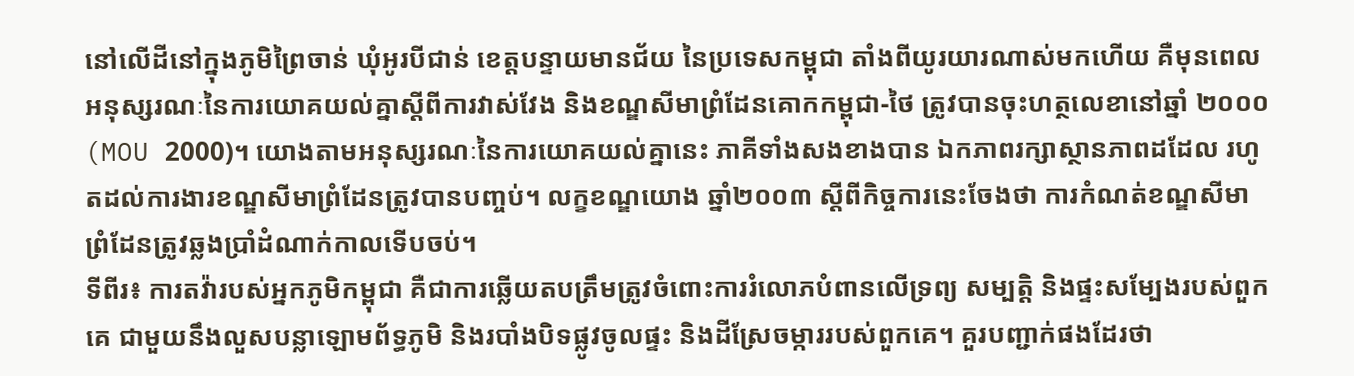នៅលើដីនៅក្នុងភូមិព្រៃចាន់ ឃុំអូរបីជាន់ ខេត្តបន្ទាយមានជ័យ នៃប្រទេសកម្ពុជា តាំងពីយូរយារណាស់មកហើយ គឺមុនពេលអនុស្សរណៈនៃការយោគយល់គ្នាស្តីពីការវាស់វែង និងខណ្ឌសីមាព្រំដែនគោកកម្ពុជា-ថៃ ត្រូវបានចុះហត្ថលេខានៅឆ្នាំ ២០០០ (MOU 2000)។ យោងតាមអនុស្សរណៈនៃការយោគយល់គ្នានេះ ភាគីទាំងសងខាងបាន ឯកភាពរក្សាស្ថានភាពដដែល រហូតដល់ការងារខណ្ឌសីមាព្រំដែនត្រូវបានបញ្ចប់។ លក្ខខណ្ឌយោង ឆ្នាំ២០០៣ ស្តីពីកិច្ចការនេះចែងថា ការកំណត់ខណ្ឌសីមាព្រំដែនត្រូវឆ្លងប្រាំដំណាក់កាលទើបចប់។
ទីពីរ៖ ការតវ៉ារបស់អ្នកភូមិកម្ពុជា គឺជាការឆ្លើយតបត្រឹមត្រូវចំពោះការរំលោភបំពានលើទ្រព្យ សម្បត្តិ និងផ្ទះសម្បែងរបស់ពួកគេ ជាមួយនឹងលួសបន្លាឡោមព័ទ្ធភូមិ និងរបាំងបិទផ្លូវចូលផ្ទះ និងដីស្រែចម្ការរបស់ពួកគេ។ គួរបញ្ជាក់ផងដែរថា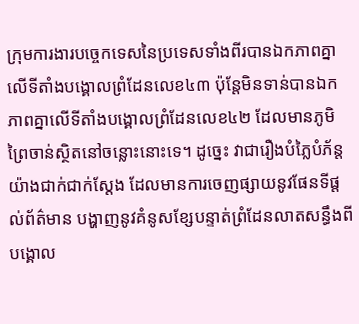ក្រុមការងារបច្ចេកទេសនៃប្រទេសទាំងពីរបានឯកភាពគ្នាលើទីតាំងបង្គោលព្រំដែនលេខ៤៣ ប៉ុន្តែមិនទាន់បានឯកភាពគ្នាលើទីតាំងបង្គោលព្រំដែនលេខ៤២ ដែលមានភូមិព្រៃចាន់ស្ថិតនៅចន្លោះនោះទេ។ ដូច្នេះ វាជារឿងបំភ្លៃបំភ័ន្តយ៉ាងជាក់ជាក់ស្តែង ដែលមានការចេញផ្សាយនូវផែនទីផ្តល់ព័ត៌មាន បង្ហាញនូវគំនូសខ្សែបន្ទាត់ព្រំដែនលាតសន្ធឹងពីបង្គោល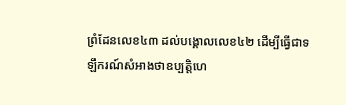ព្រំដែនលេខ៤៣ ដល់បង្គោលលេខ៤២ ដើម្បីធ្វើជាទឡឹករណ៍សំអាងថាឧប្បត្តិហេ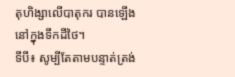តុហិង្សាលើបាតុករ បានឡើងនៅក្នុងទឹកដីថៃ។
ទីបី៖ សូម្បីតែតាមបន្ទាត់ត្រង់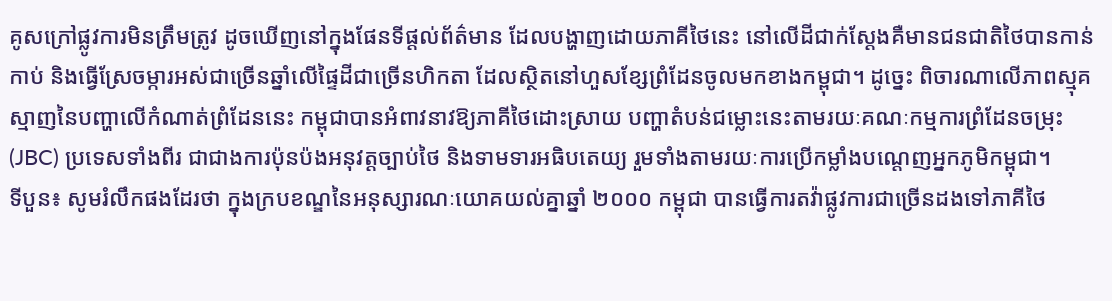គូសក្រៅផ្លូវការមិនត្រឹមត្រូវ ដូចឃើញនៅក្នុងផែនទីផ្តល់ព័ត៌មាន ដែលបង្ហាញដោយភាគីថៃនេះ នៅលើដីជាក់ស្តែងគឺមានជនជាតិថៃបានកាន់កាប់ និងធ្វើស្រែចម្ការអស់ជាច្រើនឆ្នាំលើផ្ទៃដីជាច្រើនហិកតា ដែលស្ថិតនៅហួសខ្សែព្រំដែនចូលមកខាងកម្ពុជា។ ដូច្នេះ ពិចារណាលើភាពស្មុគស្មាញនៃបញ្ហាលើកំណាត់ព្រំដែននេះ កម្ពុជាបានអំពាវនាវឱ្យភាគីថៃដោះស្រាយ បញ្ហាតំបន់ជម្លោះនេះតាមរយៈគណៈកម្មការព្រំដែនចម្រុះ (JBC) ប្រទេសទាំងពីរ ជាជាងការប៉ុនប៉ងអនុវត្តច្បាប់ថៃ និងទាមទារអធិបតេយ្យ រួមទាំងតាមរយៈការប្រើកម្លាំងបណ្តេញអ្នកភូមិកម្ពុជា។
ទីបួន៖ សូមរំលឹកផងដែរថា ក្នុងក្របខណ្ឌនៃអនុស្សារណៈយោគយល់គ្នាឆ្នាំ ២០០០ កម្ពុជា បានធ្វើការតវ៉ាផ្លូវការជាច្រើនដងទៅភាគីថៃ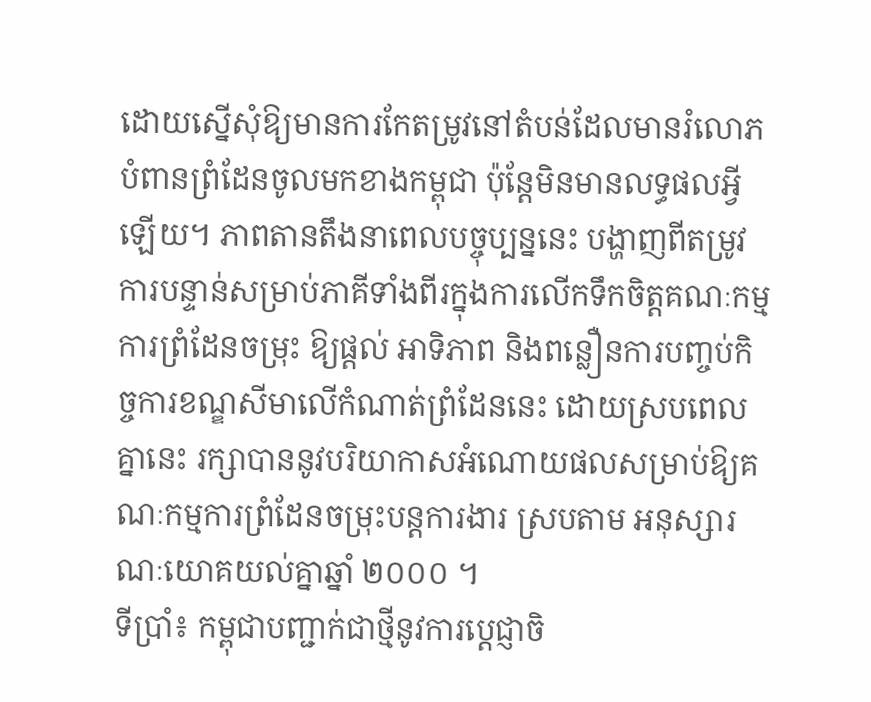ដោយស្នើសុំឱ្យមានការកែតម្រូវនៅតំបន់ដែលមានរំលោភ បំពានព្រំដែនចូលមកខាងកម្ពុជា ប៉ុន្តែមិនមានលទ្ធផលអ្វីឡើយ។ ភាពតានតឹងនាពេលបច្ចុប្បន្ននេះ បង្ហាញពីតម្រូវការបន្ទាន់សម្រាប់ភាគីទាំងពីរក្នុងការលើកទឹកចិត្តគណៈកម្មការព្រំដែនចម្រុះ ឱ្យផ្តល់ អាទិភាព និងពន្លឿនការបញ្ចប់កិច្ចការខណ្ឌសីមាលើកំណាត់ព្រំដែននេះ ដោយស្របពេលគ្នានេះ រក្សាបាននូវបរិយាកាសអំណោយផលសម្រាប់ឱ្យគណៈកម្មការព្រំដែនចម្រុះបន្តការងារ ស្របតាម អនុស្សារណៈយោគយល់គ្នាឆ្នាំ ២០០០ ។
ទីប្រាំ៖ កម្ពុជាបញ្ជាក់ជាថ្មីនូវការប្តេជ្ញាចិ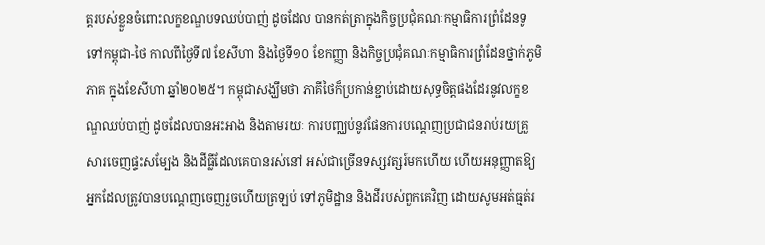ត្តរបស់ខ្លួនចំពោះលក្ខខណ្ឌបទឈប់បាញ់ ដូចដែល បានកត់ត្រាក្នុងកិច្ចប្រជុំគណៈកម្មាធិការព្រំដែនទូទៅកម្ពុជា-ថៃ កាលពីថ្ងៃទី៧ ខែសីហា និងថ្ងៃទី១០ ខែកញ្ញា និងកិច្ចប្រជុំគណៈកម្មាធិការព្រំដែនថ្នាក់ភូមិភាគ ក្នុងខែសីហា ឆ្នាំ២០២៥។ កម្ពុជាសង្ឃឹមថា ភាគីថៃក៏ប្រកាន់ខ្ជាប់ដោយសុទ្ធចិត្តផងដែរនូវលក្ខខណ្ឌឈប់បាញ់ ដូចដែលបានអះអាង និងតាមរយៈ ការបញ្ឈប់នូវផែនការបណ្តេញប្រជាជនរាប់រយគ្រួសារចេញផ្ទះសម្បែង និងដីធ្លីដែលគេបានរស់នៅ អស់ជាច្រើនទស្សវត្សរ៍មកហើយ ហើយអនុញ្ញាតឱ្យអ្នកដែលត្រូវបានបណ្តេញចេញរួចហើយត្រឡប់ ទៅភូមិដ្ឋាន និងដីរបស់ពួកគេវិញ ដោយសូមអត់ធ្មត់រ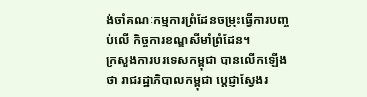ង់ចាំគណៈកម្មការព្រំដែនចម្រុះធ្វើការបញ្ចប់លើ កិច្ចការខណ្ឌសីមាំព្រំដែន។
ក្រសួងការបរទេសកម្ពុជា បានលើកឡើងថា រាជរដ្ឋាភិបាលកម្ពុជា ប្តេជ្ញាស្វែងរ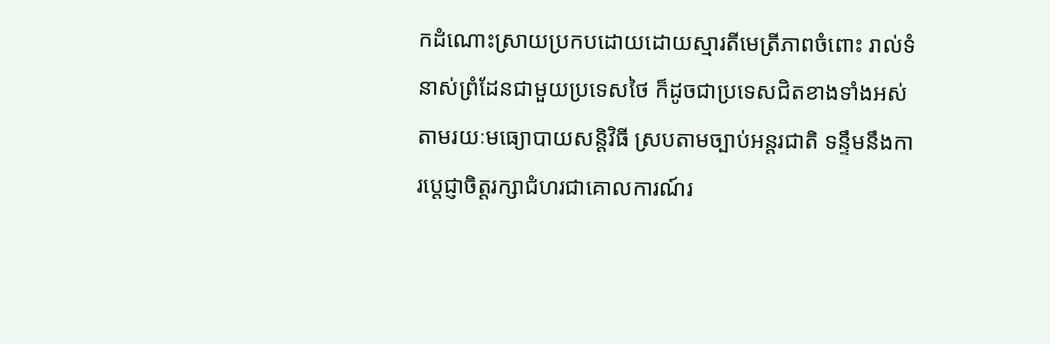កដំណោះស្រាយប្រកបដោយដោយស្មារតីមេត្រីភាពចំពោះ រាល់ទំនាស់ព្រំដែនជាមួយប្រទេសថៃ ក៏ដូចជាប្រទេសជិតខាងទាំងអស់ តាមរយៈមធ្យោបាយសន្តិវិធី ស្របតាមច្បាប់អន្តរជាតិ ទន្ទឹមនឹងការប្តេជ្ញាចិត្តរក្សាជំហរជាគោលការណ៍រ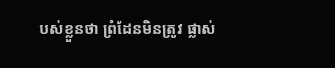បស់ខ្លួនថា ព្រំដែនមិនត្រូវ ផ្លាស់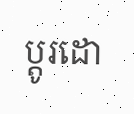ប្តូរដោ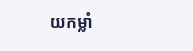យកម្លាំ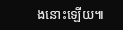ងនោះឡើយ៕